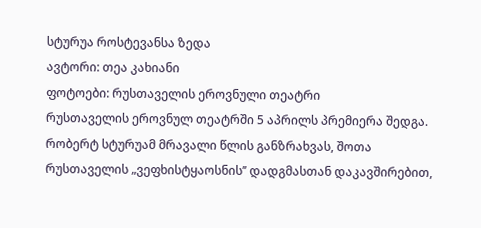სტურუა როსტევანსა ზედა
ავტორი: თეა კახიანი
ფოტოები: რუსთაველის ეროვნული თეატრი
რუსთაველის ეროვნულ თეატრში 5 აპრილს პრემიერა შედგა. რობერტ სტურუამ მრავალი წლის განზრახვას, შოთა რუსთაველის „ვეფხისტყაოსნის’’ დადგმასთან დაკავშირებით,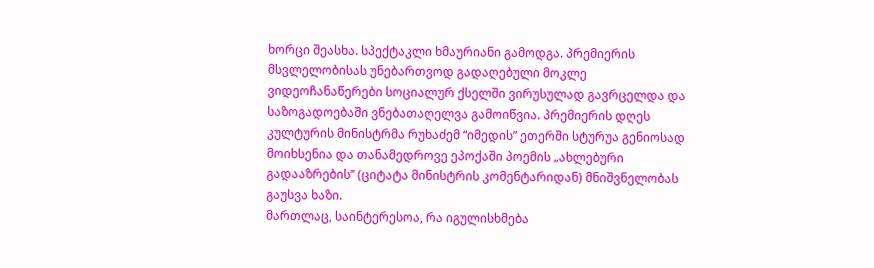ხორცი შეასხა. სპექტაკლი ხმაურიანი გამოდგა. პრემიერის მსვლელობისას უნებართვოდ გადაღებული მოკლე ვიდეოჩანაწერები სოციალურ ქსელში ვირუსულად გავრცელდა და საზოგადოებაში ვნებათაღელვა გამოიწვია. პრემიერის დღეს კულტურის მინისტრმა რუხაძემ “იმედის” ეთერში სტურუა გენიოსად მოიხსენია და თანამედროვე ეპოქაში პოემის „ახლებური გადააზრების’’ (ციტატა მინისტრის კომენტარიდან) მნიშვნელობას გაუსვა ხაზი.
მართლაც, საინტერესოა, რა იგულისხმება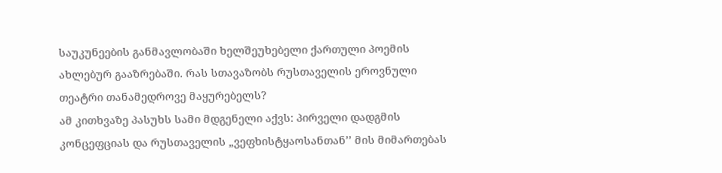საუკუნეების განმავლობაში ხელშეუხებელი ქართული პოემის ახლებურ გააზრებაში. რას სთავაზობს რუსთაველის ეროვნული თეატრი თანამედროვე მაყურებელს?
ამ კითხვაზე პასუხს სამი მდგენელი აქვს: პირველი დადგმის კონცეფციას და რუსთაველის „ვეფხისტყაოსანთან’’ მის მიმართებას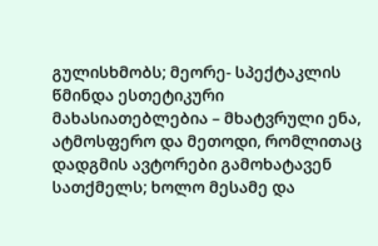გულისხმობს; მეორე- სპექტაკლის წმინდა ესთეტიკური მახასიათებლებია – მხატვრული ენა, ატმოსფერო და მეთოდი, რომლითაც დადგმის ავტორები გამოხატავენ სათქმელს; ხოლო მესამე და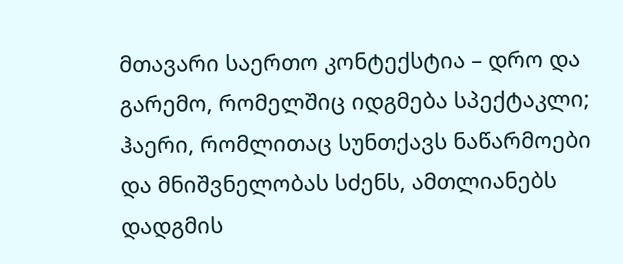მთავარი საერთო კონტექსტია – დრო და გარემო, რომელშიც იდგმება სპექტაკლი; ჰაერი, რომლითაც სუნთქავს ნაწარმოები და მნიშვნელობას სძენს, ამთლიანებს დადგმის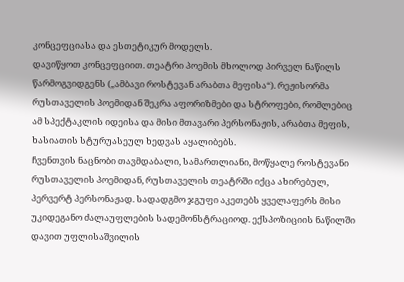კონცეფციასა და ესთეტიკურ მოდელს.
დავიწყოთ კონცეფციით. თეატრი პოემის მხოლოდ პირველ ნაწილს წარმოგვიდგენს („ამბავი როსტევან არაბთა მეფისა“). რეჟისორმა რუსთაველის პოემიდან შეკრა აფორიზმები და სტროფები, რომლებიც ამ სპექტაკლის იდეისა და მისი მთავარი პერსონაჟის, არაბთა მეფის, ხასიათის სტურუასეულ ხედვას აყალიბებს.
ჩვენთვის ნაცნობი თავმდაბალი, სამართლიანი, მოწყალე როსტევანი რუსთაველის პოემიდან, რუსთაველის თეატრში იქცა ახირებულ, პერვერტ პერსონაჟად. სადადგმო ჯგუფი აკეთებს ყველაფერს მისი უკიდეგანო ძალაუფლების სადემონსტრაციოდ. ექსპოზიციის ნაწილში დავით უფლისაშვილის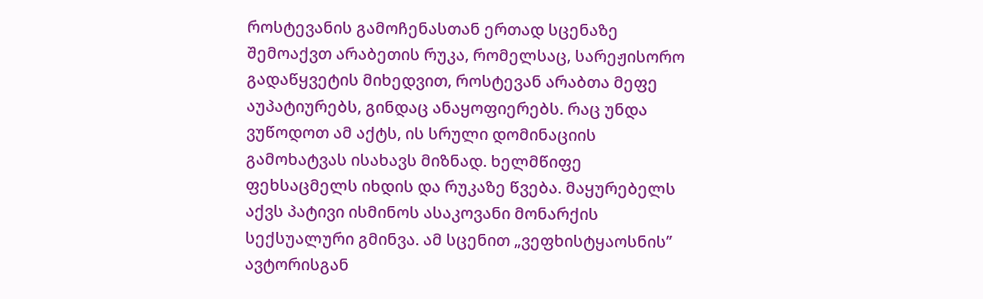როსტევანის გამოჩენასთან ერთად სცენაზე შემოაქვთ არაბეთის რუკა, რომელსაც, სარეჟისორო გადაწყვეტის მიხედვით, როსტევან არაბთა მეფე აუპატიურებს, გინდაც ანაყოფიერებს. რაც უნდა ვუწოდოთ ამ აქტს, ის სრული დომინაციის გამოხატვას ისახავს მიზნად. ხელმწიფე ფეხსაცმელს იხდის და რუკაზე წვება. მაყურებელს აქვს პატივი ისმინოს ასაკოვანი მონარქის სექსუალური გმინვა. ამ სცენით „ვეფხისტყაოსნის’’ ავტორისგან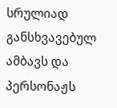სრულიად განსხვავებულ ამბავს და პერსონაჟს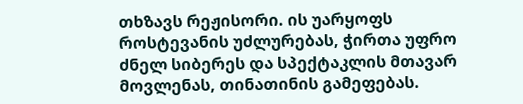თხზავს რეჟისორი. ის უარყოფს როსტევანის უძლურებას, ჭირთა უფრო ძნელ სიბერეს და სპექტაკლის მთავარ მოვლენას, თინათინის გამეფებას.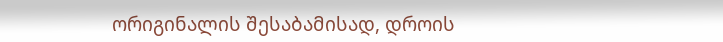ორიგინალის შესაბამისად, დროის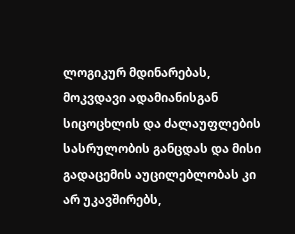ლოგიკურ მდინარებას, მოკვდავი ადამიანისგან სიცოცხლის და ძალაუფლების სასრულობის განცდას და მისი გადაცემის აუცილებლობას კი არ უკავშირებს,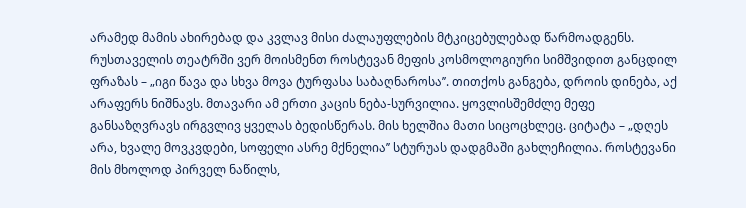არამედ მამის ახირებად და კვლავ მისი ძალაუფლების მტკიცებულებად წარმოადგენს. რუსთაველის თეატრში ვერ მოისმენთ როსტევან მეფის კოსმოლოგიური სიმშვიდით განცდილ ფრაზას – „იგი წავა და სხვა მოვა ტურფასა საბაღნაროსა’’. თითქოს განგება, დროის დინება, აქ არაფერს ნიშნავს. მთავარი ამ ერთი კაცის ნება-სურვილია. ყოვლისშემძლე მეფე განსაზღვრავს ირგვლივ ყველას ბედისწერას. მის ხელშია მათი სიცოცხლეც. ციტატა – „დღეს არა, ხვალე მოვკვდები, სოფელი ასრე მქნელია’’ სტურუას დადგმაში გახლეჩილია. როსტევანი მის მხოლოდ პირველ ნაწილს,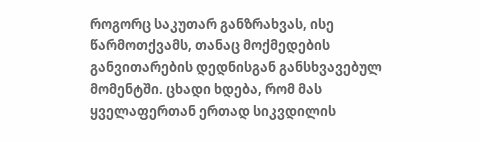როგორც საკუთარ განზრახვას, ისე წარმოთქვამს, თანაც მოქმედების განვითარების დედნისგან განსხვავებულ მომენტში. ცხადი ხდება, რომ მას ყველაფერთან ერთად სიკვდილის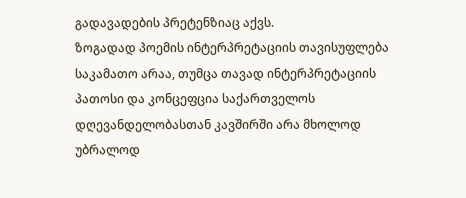გადავადების პრეტენზიაც აქვს.
ზოგადად პოემის ინტერპრეტაციის თავისუფლება საკამათო არაა, თუმცა თავად ინტერპრეტაციის პათოსი და კონცეფცია საქართველოს დღევანდელობასთან კავშირში არა მხოლოდ უბრალოდ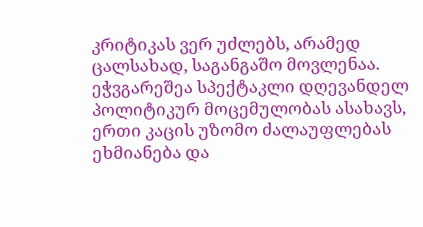კრიტიკას ვერ უძლებს, არამედ ცალსახად, საგანგაშო მოვლენაა.
ეჭვგარეშეა სპექტაკლი დღევანდელ პოლიტიკურ მოცემულობას ასახავს, ერთი კაცის უზომო ძალაუფლებას ეხმიანება და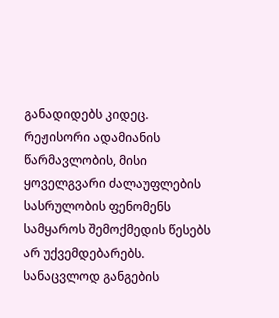განადიდებს კიდეც. რეჟისორი ადამიანის წარმავლობის, მისი ყოველგვარი ძალაუფლების სასრულობის ფენომენს სამყაროს შემოქმედის წესებს არ უქვემდებარებს. სანაცვლოდ განგების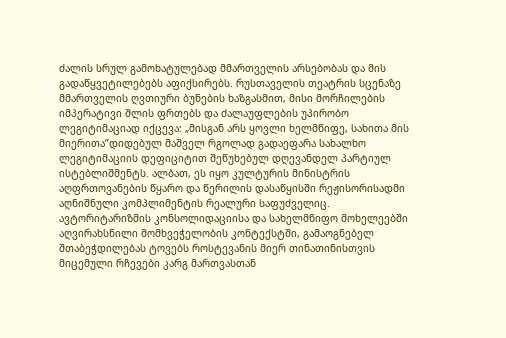ძალის სრულ გამოხატულებად მმართველის არსებობას და მის გადაწყვეტილებებს აფიქსირებს. რუსთაველის თეატრის სცენაზე მმართველის ღვთიური ბუნების ხაზგასმით, მისი მორჩილების იმპერატივი შლის ფრთებს და ძალაუფლების უპირობო ლეგიტიმაციად იქცევა: „მისგან არს ყოვლი ხელმწიფე, სახითა მის მიერითა’’დიდებულ მაშველ რგოლად გადაეფარა სახალხო ლეგიტიმაციის დეფიციტით შეწუხებულ დღევანდელ პარტიულ ისტებლიშმენტს. ალბათ, ეს იყო კულტურის მინისტრის აღფრთოვანების წყარო და წერილის დასაწყისში რეჟისორისადმი აღნიშნული კომპლიმენტის რეალური საფუძველიც.
ავტორიტარიზმის კონსოლიდაციისა და სახელმწიფო მოხელეებში აღვირახსნილი მომხვეჭელობის კონტექსტში, გამაოგნებელ შთაბეჭდილებას ტოვებს როსტევანის მიერ თინათინისთვის მიცემული რჩევები კარგ მართვასთან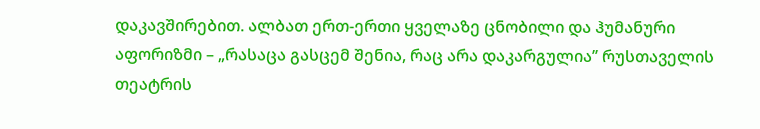დაკავშირებით. ალბათ ერთ-ერთი ყველაზე ცნობილი და ჰუმანური აფორიზმი – „რასაცა გასცემ შენია, რაც არა დაკარგულია’’ რუსთაველის თეატრის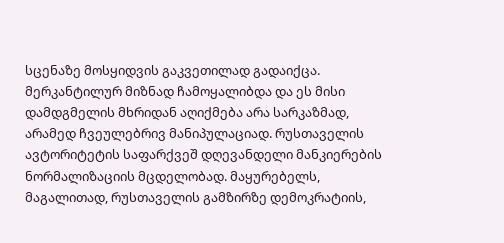სცენაზე მოსყიდვის გაკვეთილად გადაიქცა. მერკანტილურ მიზნად ჩამოყალიბდა და ეს მისი დამდგმელის მხრიდან აღიქმება არა სარკაზმად, არამედ ჩვეულებრივ მანიპულაციად. რუსთაველის ავტორიტეტის საფარქვეშ დღევანდელი მანკიერების ნორმალიზაციის მცდელობად. მაყურებელს, მაგალითად, რუსთაველის გამზირზე დემოკრატიის,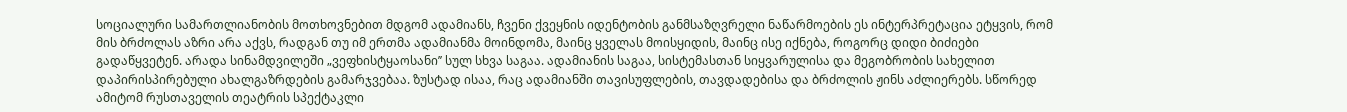სოციალური სამართლიანობის მოთხოვნებით მდგომ ადამიანს, ჩვენი ქვეყნის იდენტობის განმსაზღვრელი ნაწარმოების ეს ინტერპრეტაცია ეტყვის, რომ მის ბრძოლას აზრი არა აქვს, რადგან თუ იმ ერთმა ადამიანმა მოინდომა, მაინც ყველას მოისყიდის, მაინც ისე იქნება, როგორც დიდი ბიძიები გადაწყვეტენ. არადა სინამდვილეში „ვეფხისტყაოსანი’’ სულ სხვა საგაა. ადამიანის საგაა, სისტემასთან სიყვარულისა და მეგობრობის სახელით დაპირისპირებული ახალგაზრდების გამარჯვებაა. ზუსტად ისაა, რაც ადამიანში თავისუფლების, თავდადებისა და ბრძოლის ჟინს აძლიერებს. სწორედ ამიტომ რუსთაველის თეატრის სპექტაკლი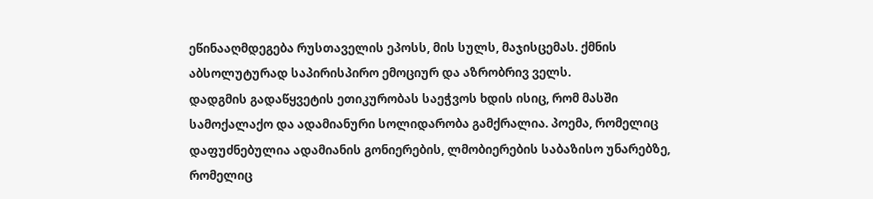ეწინააღმდეგება რუსთაველის ეპოსს, მის სულს, მაჯისცემას. ქმნის აბსოლუტურად საპირისპირო ემოციურ და აზრობრივ ველს.
დადგმის გადაწყვეტის ეთიკურობას საეჭვოს ხდის ისიც, რომ მასში სამოქალაქო და ადამიანური სოლიდარობა გამქრალია. პოემა, რომელიც დაფუძნებულია ადამიანის გონიერების, ლმობიერების საბაზისო უნარებზე, რომელიც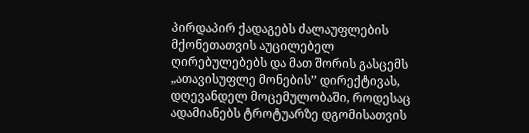პირდაპირ ქადაგებს ძალაუფლების მქონეთათვის აუცილებელ ღირებულებებს და მათ შორის გასცემს „ათავისუფლე მონების’’ დირექტივას, დღევანდელ მოცემულობაში, როდესაც ადამიანებს ტროტუარზე დგომისათვის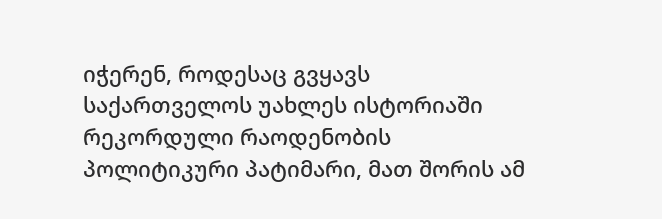იჭერენ, როდესაც გვყავს საქართველოს უახლეს ისტორიაში რეკორდული რაოდენობის პოლიტიკური პატიმარი, მათ შორის ამ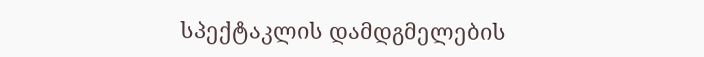სპექტაკლის დამდგმელების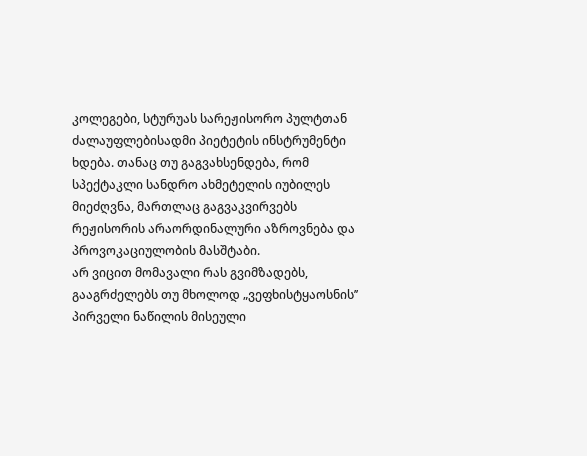კოლეგები, სტურუას სარეჟისორო პულტთან ძალაუფლებისადმი პიეტეტის ინსტრუმენტი ხდება. თანაც თუ გაგვახსენდება, რომ სპექტაკლი სანდრო ახმეტელის იუბილეს მიეძღვნა, მართლაც გაგვაკვირვებს რეჟისორის არაორდინალური აზროვნება და პროვოკაციულობის მასშტაბი.
არ ვიცით მომავალი რას გვიმზადებს, გააგრძელებს თუ მხოლოდ „ვეფხისტყაოსნის’’ პირველი ნაწილის მისეული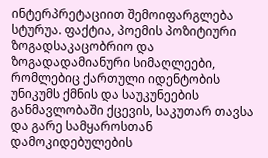ინტერპრეტაციით შემოიფარგლება სტურუა. ფაქტია, პოემის პოზიტიური ზოგადსაკაცობრიო და ზოგადადამიანური სიმაღლეები, რომლებიც ქართული იდენტობის უნიკუმს ქმნის და საუკუნეების განმავლობაში ქცევის, საკუთარ თავსა და გარე სამყაროსთან დამოკიდებულების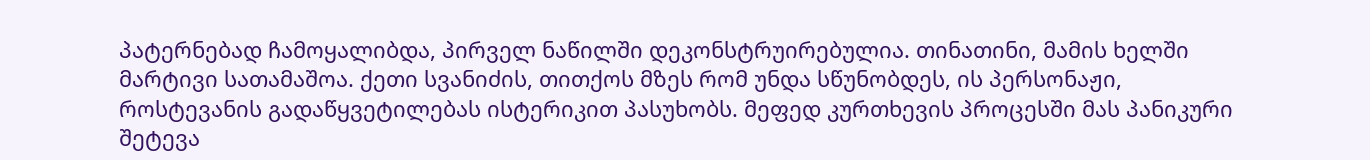პატერნებად ჩამოყალიბდა, პირველ ნაწილში დეკონსტრუირებულია. თინათინი, მამის ხელში მარტივი სათამაშოა. ქეთი სვანიძის, თითქოს მზეს რომ უნდა სწუნობდეს, ის პერსონაჟი, როსტევანის გადაწყვეტილებას ისტერიკით პასუხობს. მეფედ კურთხევის პროცესში მას პანიკური შეტევა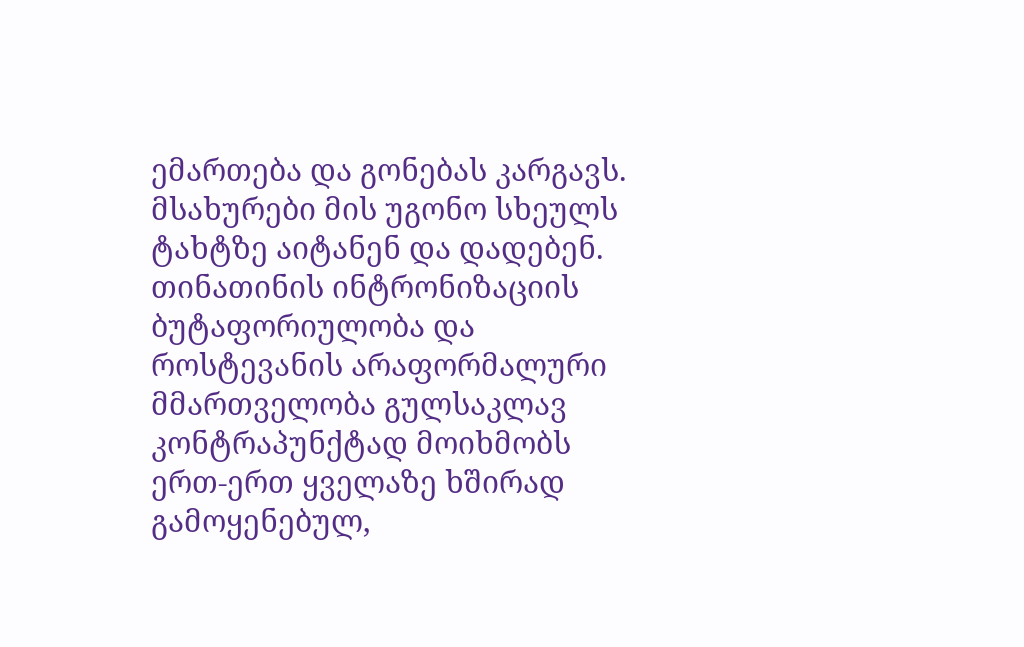ემართება და გონებას კარგავს. მსახურები მის უგონო სხეულს ტახტზე აიტანენ და დადებენ. თინათინის ინტრონიზაციის ბუტაფორიულობა და როსტევანის არაფორმალური მმართველობა გულსაკლავ კონტრაპუნქტად მოიხმობს ერთ-ერთ ყველაზე ხშირად გამოყენებულ,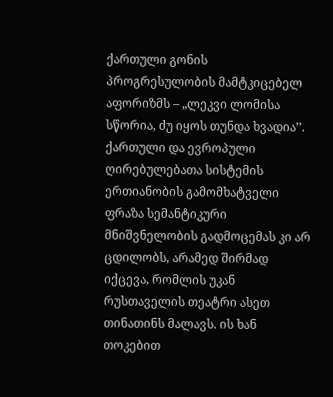ქართული გონის პროგრესულობის მამტკიცებელ აფორიზმს – „ლეკვი ლომისა სწორია, ძუ იყოს თუნდა ხვადია’’.
ქართული და ევროპული ღირებულებათა სისტემის ერთიანობის გამომხატველი ფრაზა სემანტიკური მნიშვნელობის გადმოცემას კი არ ცდილობს, არამედ შირმად იქცევა, რომლის უკან რუსთაველის თეატრი ასეთ თინათინს მალავს. ის ხან თოკებით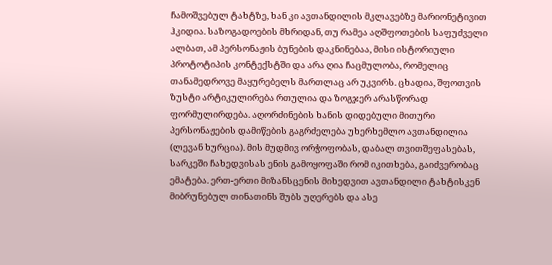ჩამოშვებულ ტახტზე, ხან კი ავთანდილის მკლავებზე მარიონეტივით ჰკიდია. საზოგადოების მხრიდან, თუ რამეა აღშფოთების საფუძველი ალბათ, ამ პერსონაჟის ბუნების დაკნინებაა, მისი ისტორიული პროტოტიპის კონტექსტში და არა ღია ჩაცმულობა, რომელიც თანამედროვე მაყურებელს მართლაც არ უკვირს. ცხადია, შფოთვის ზუსტი არტიკულირება რთულია და ზოგჯერ არასწორად ფორმულირდება. აღორძინების ხანის დიდებული მითური პერსონაჟების დამიწების გაგრძელება უხერხემლო ავთანდილია (ლევან ხურცია). მის მუდმივ ორჭოფობას, დაბალ თვითშეფასებას, სარკეში ჩახედვისას ენის გამოყოფაში რომ იკითხება, გაიძვერობაც ემატება. ერთ-ერთი მიზანსცენის მიხედვით ავთანდილი ტახტისკენ მიბრუნებულ თინათინს შუბს უღერებს და ასე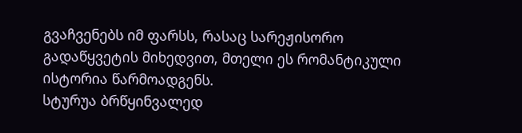გვაჩვენებს იმ ფარსს, რასაც სარეჟისორო გადაწყვეტის მიხედვით, მთელი ეს რომანტიკული ისტორია წარმოადგენს.
სტურუა ბრწყინვალედ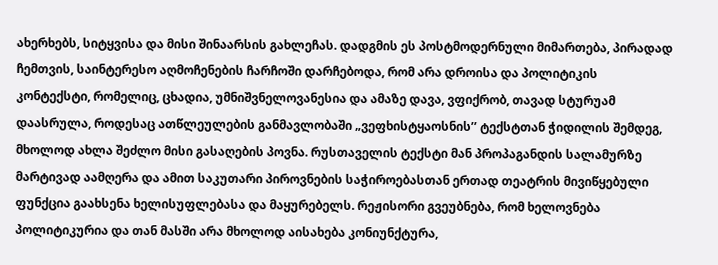ახერხებს, სიტყვისა და მისი შინაარსის გახლეჩას. დადგმის ეს პოსტმოდერნული მიმართება, პირადად ჩემთვის, საინტერესო აღმოჩენების ჩარჩოში დარჩებოდა, რომ არა დროისა და პოლიტიკის კონტექსტი, რომელიც, ცხადია, უმნიშვნელოვანესია და ამაზე დავა, ვფიქრობ, თავად სტურუამ დაასრულა, როდესაც ათწლეულების განმავლობაში „ვეფხისტყაოსნის’’ ტექსტთან ჭიდილის შემდეგ, მხოლოდ ახლა შეძლო მისი გასაღების პოვნა. რუსთაველის ტექსტი მან პროპაგანდის სალამურზე მარტივად აამღერა და ამით საკუთარი პიროვნების საჭიროებასთან ერთად თეატრის მივიწყებული ფუნქცია გაახსენა ხელისუფლებასა და მაყურებელს. რეჟისორი გვეუბნება, რომ ხელოვნება პოლიტიკურია და თან მასში არა მხოლოდ აისახება კონიუნქტურა,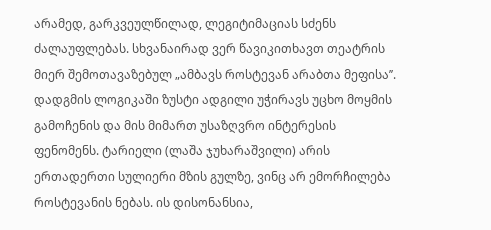არამედ, გარკვეულწილად, ლეგიტიმაციას სძენს ძალაუფლებას. სხვანაირად ვერ წავიკითხავთ თეატრის მიერ შემოთავაზებულ „ამბავს როსტევან არაბთა მეფისა’’.
დადგმის ლოგიკაში ზუსტი ადგილი უჭირავს უცხო მოყმის გამოჩენის და მის მიმართ უსაზღვრო ინტერესის ფენომენს. ტარიელი (ლაშა ჯუხარაშვილი) არის ერთადერთი სულიერი მზის გულზე, ვინც არ ემორჩილება როსტევანის ნებას. ის დისონანსია,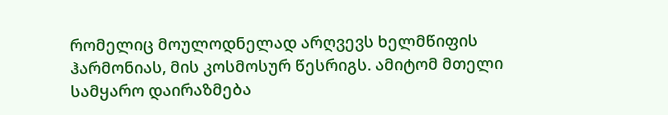რომელიც მოულოდნელად არღვევს ხელმწიფის ჰარმონიას, მის კოსმოსურ წესრიგს. ამიტომ მთელი სამყარო დაირაზმება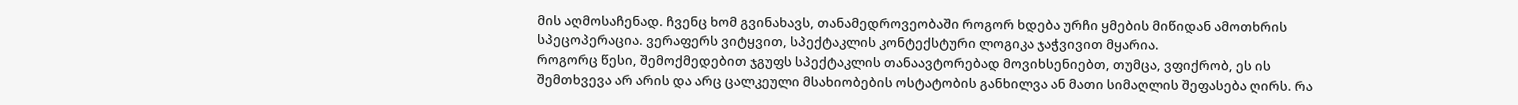მის აღმოსაჩენად. ჩვენც ხომ გვინახავს, თანამედროვეობაში როგორ ხდება ურჩი ყმების მიწიდან ამოთხრის სპეცოპერაცია. ვერაფერს ვიტყვით, სპექტაკლის კონტექსტური ლოგიკა ჯაჭვივით მყარია.
როგორც წესი, შემოქმედებით ჯგუფს სპექტაკლის თანაავტორებად მოვიხსენიებთ, თუმცა, ვფიქრობ, ეს ის შემთხვევა არ არის და არც ცალკეული მსახიობების ოსტატობის განხილვა ან მათი სიმაღლის შეფასება ღირს. რა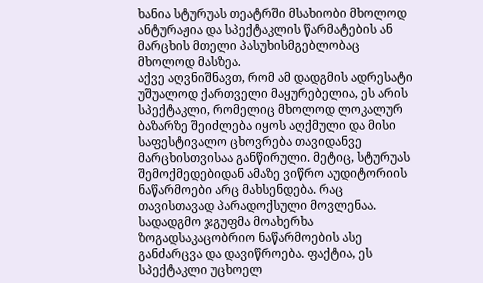ხანია სტურუას თეატრში მსახიობი მხოლოდ ანტურაჟია და სპექტაკლის წარმატების ან მარცხის მთელი პასუხისმგებლობაც მხოლოდ მასზეა.
აქვე აღვნიშნავთ, რომ ამ დადგმის ადრესატი უშუალოდ ქართველი მაყურებელია, ეს არის სპექტაკლი, რომელიც მხოლოდ ლოკალურ ბაზარზე შეიძლება იყოს აღქმული და მისი საფესტივალო ცხოვრება თავიდანვე მარცხისთვისაა განწირული. მეტიც, სტურუას შემოქმედებიდან ამაზე ვიწრო აუდიტორიის ნაწარმოები არც მახსენდება. რაც თავისთავად პარადოქსული მოვლენაა. სადადგმო ჯგუფმა მოახერხა ზოგადსაკაცობრიო ნაწარმოების ასე განძარცვა და დავიწროება. ფაქტია, ეს სპექტაკლი უცხოელ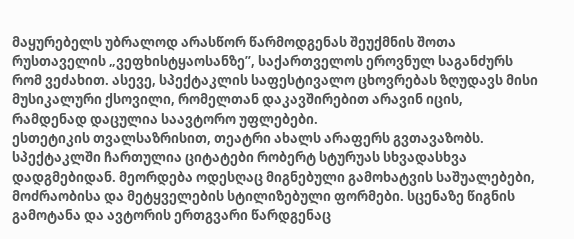მაყურებელს უბრალოდ არასწორ წარმოდგენას შეუქმნის შოთა რუსთაველის „ვეფხისტყაოსანზე’’, საქართველოს ეროვნულ საგანძურს რომ ვეძახით. ასევე, სპექტაკლის საფესტივალო ცხოვრებას ზღუდავს მისი მუსიკალური ქსოვილი, რომელთან დაკავშირებით არავინ იცის, რამდენად დაცულია საავტორო უფლებები.
ესთეტიკის თვალსაზრისით, თეატრი ახალს არაფერს გვთავაზობს. სპექტაკლში ჩართულია ციტატები რობერტ სტურუას სხვადასხვა დადგმებიდან. მეორდება ოდესღაც მიგნებული გამოხატვის საშუალებები, მოძრაობისა და მეტყველების სტილიზებული ფორმები. სცენაზე წიგნის გამოტანა და ავტორის ერთგვარი წარდგენაც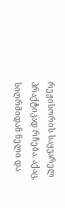რეჟისორის საყვარელ პრაქტიკად რჩება. აქაც, სიღრმიდან ნელი და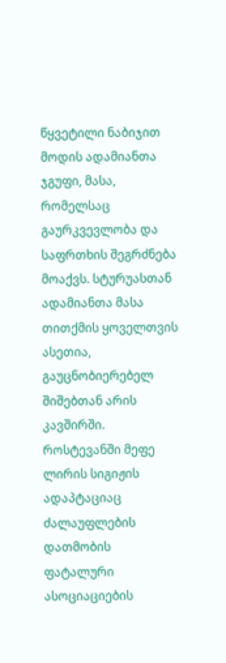წყვეტილი ნაბიჯით მოდის ადამიანთა ჯგუფი, მასა, რომელსაც გაურკვევლობა და საფრთხის შეგრძნება მოაქვს. სტურუასთან ადამიანთა მასა თითქმის ყოველთვის ასეთია, გაუცნობიერებელ შიშებთან არის კავშირში. როსტევანში მეფე ლირის სიგიჟის ადაპტაციაც ძალაუფლების დათმობის ფატალური ასოციაციების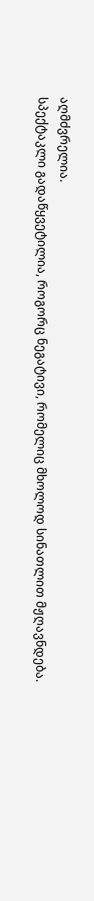აღმძვრელია.
სპექტაკლი გადაწყვეტილია, როგორც ნეგატივი, რომელიც მხოლოდ სინათლით მჟღავნდება.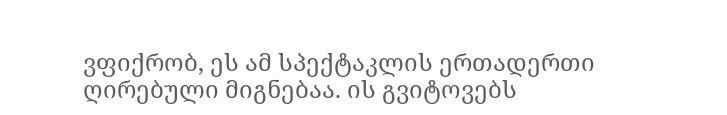ვფიქრობ, ეს ამ სპექტაკლის ერთადერთი ღირებული მიგნებაა. ის გვიტოვებს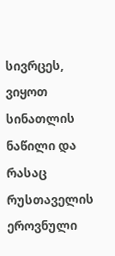სივრცეს, ვიყოთ სინათლის ნაწილი და რასაც რუსთაველის ეროვნული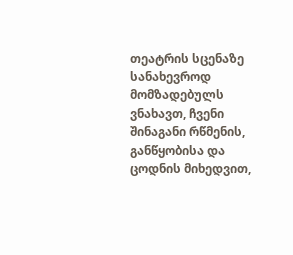თეატრის სცენაზე სანახევროდ მომზადებულს ვნახავთ, ჩვენი შინაგანი რწმენის, განწყობისა და ცოდნის მიხედვით,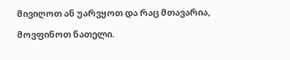მივიღოთ ან უარვყოთ და რაც მთავარია, მოვფინოთ ნათელი.